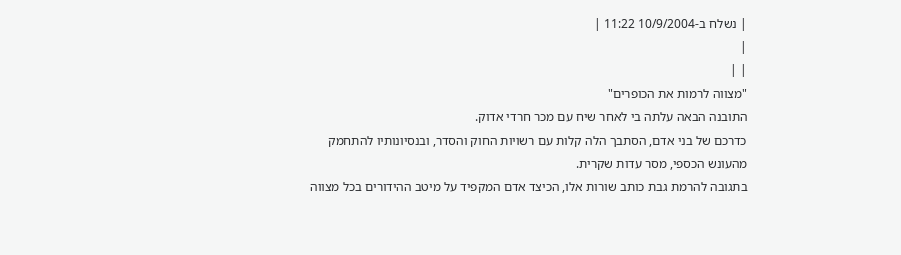| נשלח ב-10/9/2004 11:22 |
|
| |
"מצווה לרמות את הכופרים"
התובנה הבאה עלתה בי לאחר שיח עם מכר חרדי אדוק.
כדרכם של בני אדם, הסתבך הלה קלות עם רשויות החוק והסדר, ובנסיונותיו להתחמק מהעונש הכספי, מסר עדות שקרית.
בתגובה להרמת גבת כותב שורות אלו, הכיצד אדם המקפיד על מיטב ההידורים בכל מצווה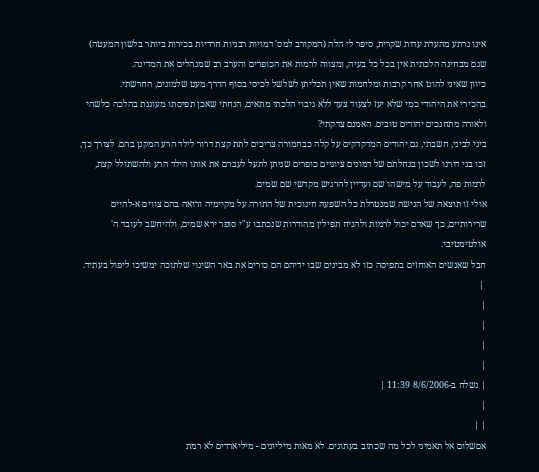אינו נרתע מהעדת עדות שקרית, סיפר לי הלה (המקורב למס' דמויות רבניות חרדיות בכירות ביותר בלשון המעטה) שגם מבחינה הלכתית אין בכל כל בעיה, ומצווה לרמות את הכופרים והערב רב שמנהלים את המדינה.
כיוון שאיני להוט אחר קרבות ומלחמות שאין תכליתן לשלשל לכיסי בסוף הדרך מעט שלמונים, החרשתי.
בהכירי את היהודי כמי שלא יעז לצעוד צעד ללא גיבוי הלכתי מתאים, הנחתי שאכן תפיסתו מעוגנת בהלכה כלשהי ולאורה מתחנכים יהודים טובים. האמנם צדקתי?
ביני לביני, חשבתי, גם יהודים המדקדקים על קלה כבחמורה צריכים לתת קצת דרור לילד הרע המקנן בהם. לצורך כך, זכו בני דורנו לשכון בנחלתם של דמונים ציוניים כופרים שניתן לתעל לעברם את אותו הילד הרע ולהשתולל קצת, לרמות פה, לעבוד על מישהו שם ועדיין להרגיש מקדשי שם שמים.
אולי זו תוצאה של הגישה שמנטרלת כל השפעה חינוכית של התורה על מקיימיה ורואה בהם צווים א-להיים שרירותיים, כך שאדם יכול לרמות ולהניח תפילין מהודרות שנכתבו ע"י סופר ירא שמים, ולהיחשב לעובד ה' אולטימטיבי.
חבל שאנשים האוחזים בתפיסה כזו לא מבינים שבו ידיהם הם כורים את באר השינוי שלתוכה ימשיכו ליפול בעתיד.
 |
|
|
|
|
| נשלח ב-8/6/2006 11:39 |
|
| |
אםשלום אל תאמיני לכל מה שכתוב בעתונים. לא מאות מיליונים - מיליארדים לא רמת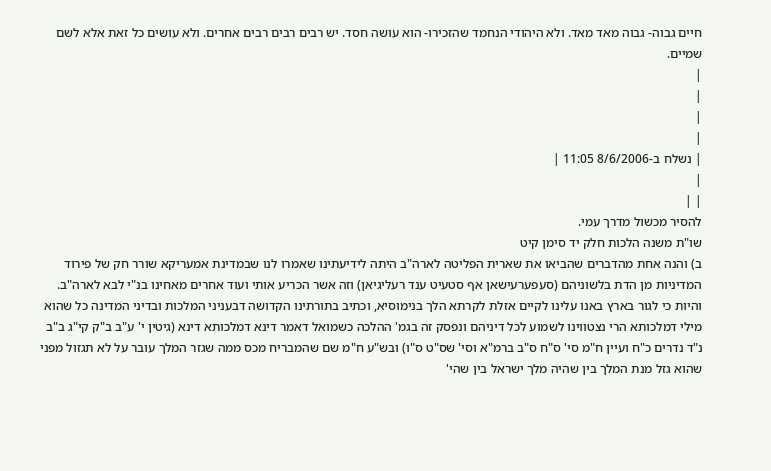חיים גבוה- גבוה מאד מאד. ולא היהודי הנחמד שהזכירו- הוא עושה חסד. יש רבים רבים רבים אחרים. ולא עושים כל זאת אלא לשם שמיים.
|
|
|
|
| נשלח ב-8/6/2006 11:05 |
|
| |
להסיר מכשול מדרך עמי.
שו"ת משנה הלכות חלק יד סימן קיט
ב) והנה אחת מהדברים שהביאו את שארית הפליטה לארה"ב היתה לידיעתינו שאמרו לנו שבמדינת אמעריקא שורר חק של פירוד המדיניות מן הדת בלשוניהם (סעפערעישאן אף סטעיט ענד רעליגיאן) וזה אשר הכריע אותי ועוד אחרים מאחינו בנ"י לבא לארה"ב. והיות כי לגור בארץ באנו עלינו לקיים אזלת לקרתא הלך בנימוסיא, וכתיב בתורתינו הקדושה דבעניני המלכות ובדיני המדינה כל שהוא מילי דמלכותא הרי נצטווינו לשמוע לכל דיניהם ונפסק זה בגמ' ההלכה כשמואל דאמר דינא דמלכותא דינא (גיטין י' ע"ב ב"ק קי"ג ב"ב נ"ד נדרים כ"ח ועיין ח"מ סי' ס"ח ס"ב ברמ"א וסי' שס"ט ס"ו) ובש"ע ח"מ שם שהמבריח מכס ממה שגזר המלך עובר על לא תגזול מפני שהוא גזל מנת המלך בין שהיה מלך ישראל בין שהי'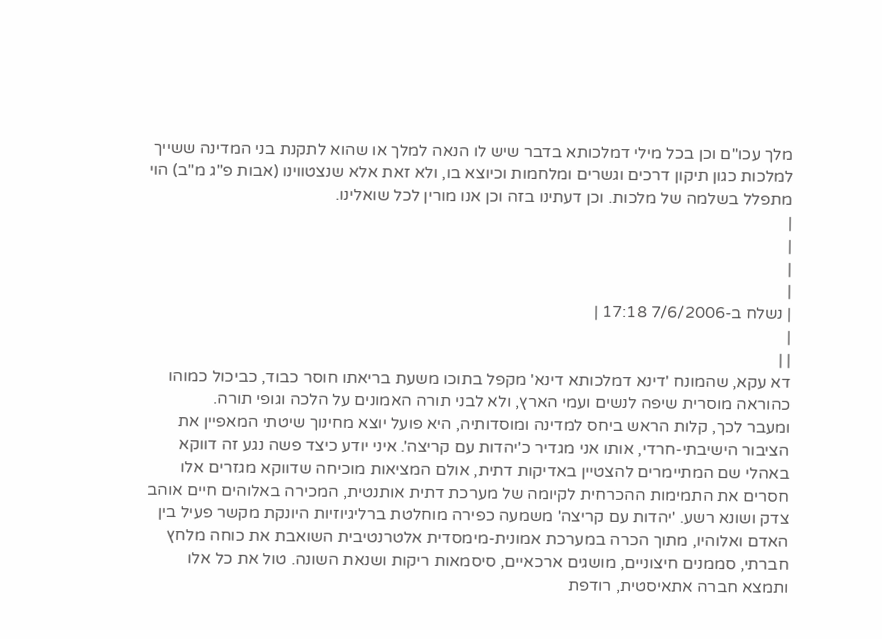מלך עכו"ם וכן בכל מילי דמלכותא בדבר שיש לו הנאה למלך או שהוא לתקנת בני המדינה ששייך למלכות כגון תיקון דרכים וגשרים ומלחמות וכיוצא בו, ולא זאת אלא שנצטווינו (אבות פ"ג מ"ב) הוי מתפלל בשלמה של מלכות. וכן דעתינו בזה וכן אנו מורין לכל שואלינו.
|
|
|
|
| נשלח ב-7/6/2006 17:18 |
|
| |
דא עקא, שהמונח 'דינא דמלכותא דינא' מקפל בתוכו משעת בריאתו חוסר כבוד, כביכול כמוהו כהוראה מוסרית שיפה לנשים ועמי הארץ, ולא לבני תורה האמונים על הלכה וגופי תורה.
ומעבר לכך, קלות הראש ביחס למדינה ומוסדותיה, היא פועל יוצא מחינוך שיטתי המאפיין את הציבור הישיבתי-חרדי, אותו אני מגדיר כ'יהדות עם קריצה'. איני יודע כיצד פשה נגע זה דווקא באהלי שם המתיימרים להצטיין באדיקות דתית, אולם המציאות מוכיחה שדווקא מגזרים אלו חסרים את התמימות ההכרחית לקיומה של מערכת דתית אותנטית, המכירה באלוהים חיים אוהב צדק ושונא רשע. 'יהדות עם קריצה' משמעה כפירה מוחלטת ברליגיוזיות היונקת מקשר פעיל בין האדם ואלוהיו, מתוך הכרה במערכת אמונית-מימסדית אלטרנטיבית השואבת את כוחה מלחץ חברתי, סממנים חיצוניים, מושגים ארכאיים, סיסמאות ריקות ושנאת השונה. טול את כל אלו ותמצא חברה אתאיסטית, רודפת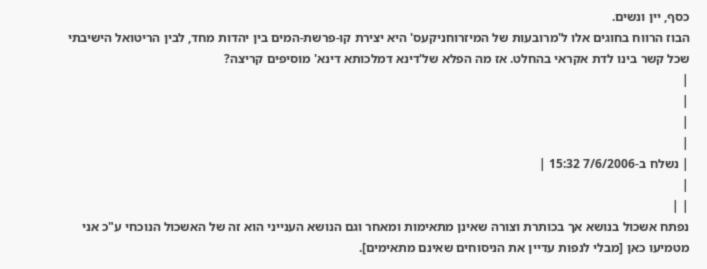כסף, יין ונשים.
הבוז הרווח בחוגים אלו ל'מרובעות של המיזרוחניקעס' היא יצירת קו-פרשת-המים בין יהדות מחד, לבין הריטואל הישיבתי שכל קשר בינו לדת אקראי בהחלט. אז מה הפלא של'דינא דמלכותא דינא' מוסיפים קריצה?
|
|
|
|
| נשלח ב-7/6/2006 15:32 |
|
| |
נפתח אשכול בנושא אך בכותרת וצורה שאינן מתאימות ומאחר וגם הנושא הענייני הוא זה של האשכול הנוכחי ע"כ אני מטמיעו כאן [מבלי לנפות עדיין את הניסוחים שאינם מתאימים].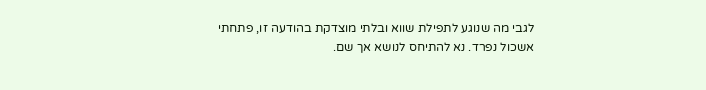לגבי מה שנוגע לתפילת שווא ובלתי מוצדקת בהודעה זו, פתחתי אשכול נפרד. נא להתיחס לנושא אך שם.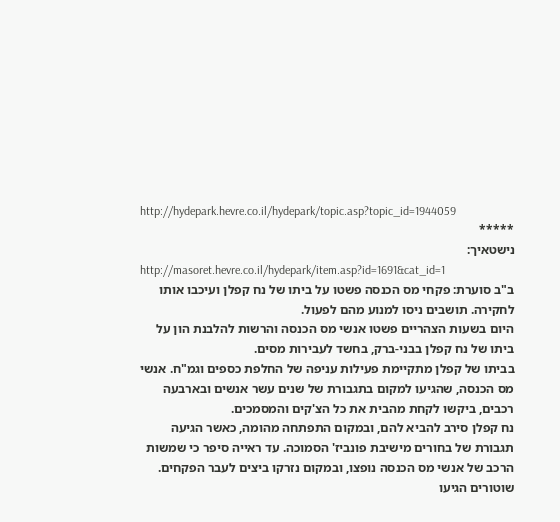http://hydepark.hevre.co.il/hydepark/topic.asp?topic_id=1944059
*****
נישטאיך:
http://masoret.hevre.co.il/hydepark/item.asp?id=1691&cat_id=1
ב"ב סוערת: פקחי מס הכנסה פשטו על ביתו של נח קפלן ועיכבו אותו לחקירה. תושבים ניסו למנוע מהם לפעול.
היום בשעות הצהריים פשטו אנשי מס הכנסה והרשות להלבנת הון על ביתו של נח קפלן בבני-ברק, בחשד לעבירות מסים.
בביתו של קפלן מתקיימת פעילות עניפה של החלפת כספים וגמ"ח. אנשי מס הכנסה, שהגיעו למקום בתגבורת של שנים עשר אנשים ובארבעה רכבים, ביקשו לקחת מהבית את כל הצ'קים והמסמכים.
נח קפלן סירב להביא להם, ובמקום התפתחה מהומה, כאשר הגיעה תגבורת של בחורים מישיבת פונביז' הסמוכה. עד ראייה סיפר כי שמשות הרכב של אנשי מס הכנסה נופצו, ובמקום נזרקו ביצים לעבר הפקחים.
שוטורים הגיעו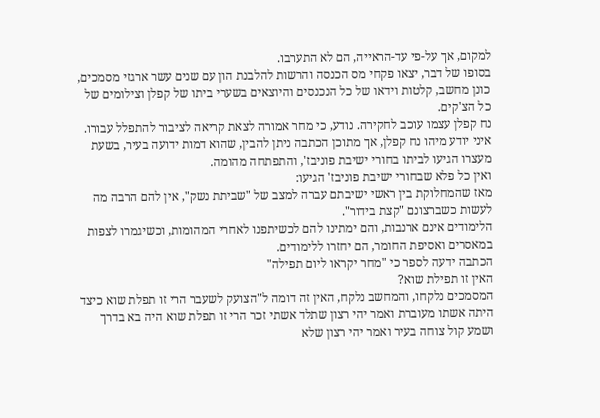למקום, אך על-פי עד-הראייה, הם לא התערבו.
בסופו של דבר, יצאו פקחי מס הכנסה והרשות להלבנת הון עם שנים עשר ארגזי מסמכים, כונן מחשב, קלטות וידאו של כל הנכנסים והיוצאים בשערי ביתו של קפלן וצילומים של כל הצ'קים.
נח קפלן עצמו עוכב לחקירה. נודע, כי מחר אמורה לצאת קריאה לציבור להתפלל עבורו.
איני יודע מיהו נח קפלן, אך מתוכן הכתבה ניתן להבין, שהוא דמות ידועה בעיר, בשעת מעצרו הגיעו לביתו בחורי ישיבת פוניבז', והתפתחה מהומה.
ואין כל פלא שבחורי ישיבת פוניבז' הגיעו:
מאז שהמחלוקת בין ראשי ישיבתם עברה למצב של "שביתת נשק", אין להם הרבה מה לעשות כשברצונם "קצת בידור".
הלימודים אינם ארנבות, והם ימתינו להם לכשיתפנו לאחרי המהומות, וכשיגמרו לצפות במאסרים ואסיפת החומר, הם יחזרו ללימודים.
הכתבה ידעה לספר כי "מחר יקראו ליום תפילה"
האין זו תפילת שוא?
המסמכים נלקחו, והמחשב נלקח, האין זה דומה ל"הצועק לשעבר הרי זו תפלת שוא כיצד היתה אשתו מעוברת ואמר יהי רצון שתלד אשתי זכר הרי זו תפלת שוא היה בא בדרך ושמע קול צוחה בעיר ואמר יהי רצון שלא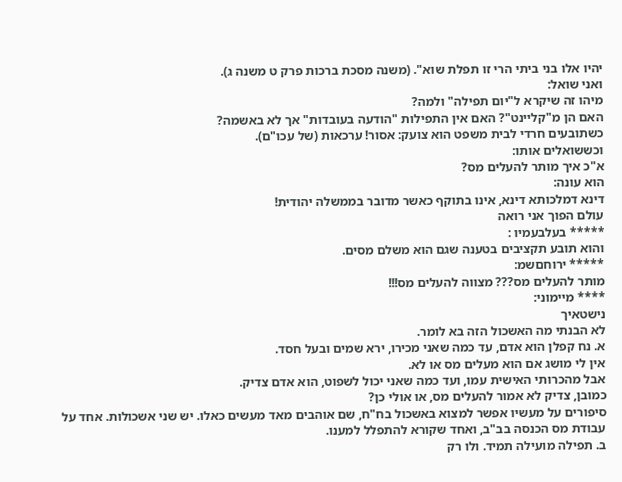יהיו אלו בני ביתי הרי זו תפלת שוא". (משנה מסכת ברכות פרק ט משנה ג).
ואני שואל:
מיהו זה שיקרא ל"יום תפילה" ולמה?
האם הן מ"קליינט"? האם אין התפילות "הודעה בעובדות" אך לא באשמה?
כשתובעים חרדי לבית משפט הוא צועק: אסור! ערכאות (של עכו"ם).
וכששואלים אותו:
א"כ איך מותר להעלים מס?
הוא עונה:
דינא דמלכותא דינא, אינו בתוקף כאשר מדובר בממשלה יהודית!
עולם הפוך אני רואה
***** בעלבעמיו :
והוא תובע תקציבים בטענה שגם הוא משלם מסים.
***** ירוחםשמ:
מותר להעלים מס??? מצווה להעלים מס!!!
**** מיימוני:
נישטאיך
לא הבנתי מה האשכול הזה בא לומר.
א. נח קפלן הוא אדם, עד כמה שאני מכירו, ירא שמים ובעל חסד.
אין לי מושג אם הוא מעלים מס או לא.
אבל מהכרותי האישית עמו, ועד כמה שאני יכול לשפוט, הוא אדם צדיק.
כמובן, צדיק לא אמור להעלים מס, או אולי כן?
סיפורים על מעשיו אפשר למצוא באשכול בח"ח, שם אוהבים מאד מעשים כאלו. יש שני אשכולות. אחד על עבודת מס הכנסה בב"ב, ואחד שקורא להתפלל למענו.
ב. תפילה מועילה תמיד. ולו רק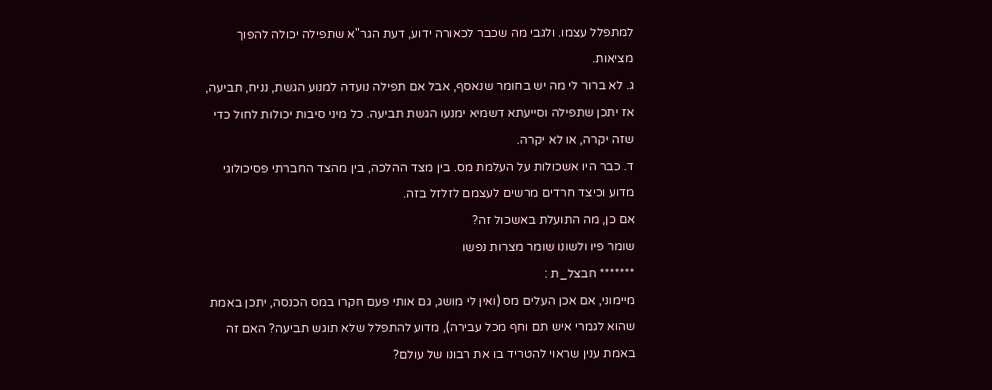למתפלל עצמו. ולגבי מה שכבר לכאורה ידוע, דעת הגר"א שתפילה יכולה להפוך מציאות.
ג. לא ברור לי מה יש בחומר שנאסף, אבל אם תפילה נועדה למנוע הגשת, נניח, תביעה, אז יתכן שתפילה וסייעתא דשמיא ימנעו הגשת תביעה. כל מיני סיבות יכולות לחול כדי שזה יקרה, או לא יקרה.
ד. כבר היו אשכולות על העלמת מס. בין מצד ההלכה, בין מהצד החברתי פסיכולוגי מדוע וכיצד חרדים מרשים לעצמם לזלזל בזה.
אם כן, מה התועלת באשכול זה?
שומר פיו ולשונו שומר מצרות נפשו
******* חבצל_ת :
מיימוני, אם אכן העלים מס (ואין לי מושג, גם אותי פעם חקרו במס הכנסה, יתכן באמת שהוא לגמרי איש תם וחף מכל עבירה), מדוע להתפלל שלא תוגש תביעה? האם זה באמת ענין שראוי להטריד בו את רבונו של עולם?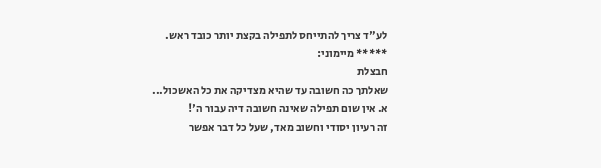לע"ד צריך להתייחס לתפילה בקצת יותר כובד ראש.
***** מיימוני:
חבצלת
שאלתך כה חשובה עד שהיא מצדיקה את כל האשכול...
א. אין שום תפילה שאינה חשובה דיה עבור ה'!
זה רעיון יסודי וחשוב מאד, שעל כל דבר אפשר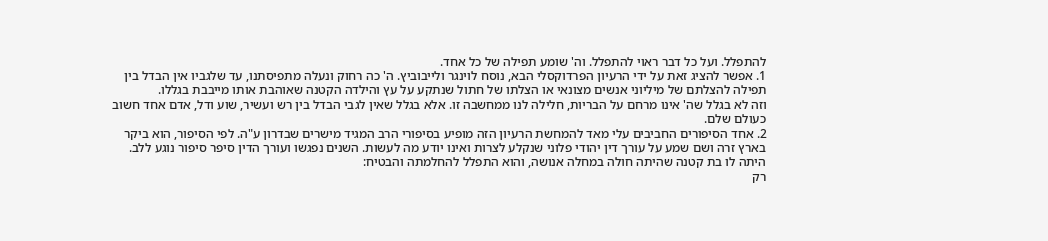להתפלל. ועל כל דבר ראוי להתפלל. וה' שומע תפילה של כל אחד.
1. אפשר להציג זאת על ידי הרעיון הפרדוקסלי הבא, נוסח לוינגר ולייבוביץ. ה' כה רחוק ונעלה מתפיסתנו, עד שלגביו אין הבדל בין תפילה להצלתם של מיליוני אנשים מצונאי או הצלתו של חתול שנתקע על עץ והילדה הקטנה שאוהבת אותו מייבבת בגללו.
וזה לא בגלל שה' אינו מרחם על הבריות, חלילה לנו ממחשבה זו. אלא בגלל שאין לגבי הבדל בין רש ועשיר, שוע ודל, אדם אחד חשוב כעולם שלם.
2. אחד הסיפורים החביבים עלי מאד להמחשת הרעיון הזה מופיע בסיפורי הרב המגיד מישרים שבדרון ע"ה. לפי הסיפור, הוא ביקר בארץ זרה ושם שמע על עורך דין יהודי פלוני שנקלע לצרות ואינו יודע מה לעשות. השנים נפגשו ועורך הדין סיפר סיפור נוגע ללב. היתה לו בת קטנה שהיתה חולה במחלה אנושה, והוא התפלל להחלמתה והבטיח:
רק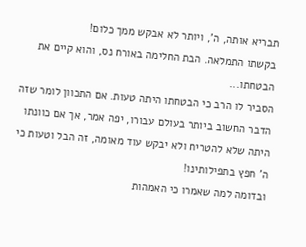תבריא אותה, ה', ויותר לא אבקש ממך כלום!
בקשתו התמלאה. הבת החלימה באורח נס, והוא קיים את הבטחתו...
הסביר לו הרב כי הבטחתו היתה טעות. אם התכוון לומר שזה הדבר החשוב ביותר בעולם עבורו, יפה אמר, אך אם כוונתו היתה שלא להטריח ולא יבקש עוד מאומה, זה הבל וטעות כי ה' חפץ בתפילותינו!
ובדומה למה שאמרו כי האמהות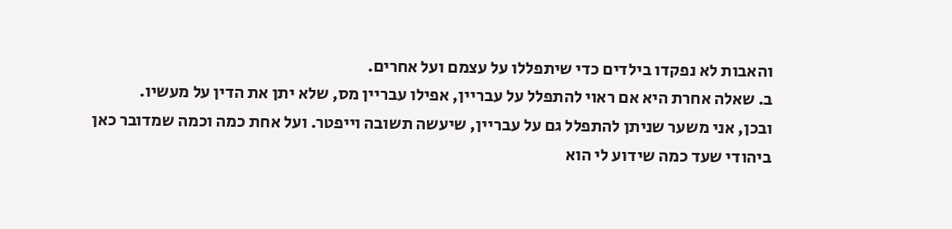והאבות לא נפקדו בילדים כדי שיתפללו על עצמם ועל אחרים.
ב. שאלה אחרת היא אם ראוי להתפלל על עבריין, אפילו עבריין מס, שלא יתן את הדין על מעשיו.
ובכן, אני משער שניתן להתפלל גם על עבריין, שיעשה תשובה וייפטר. ועל אחת כמה וכמה שמדובר כאן ביהודי שעד כמה שידוע לי הוא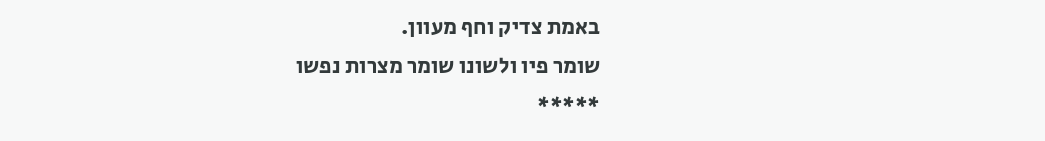באמת צדיק וחף מעוון.
שומר פיו ולשונו שומר מצרות נפשו
*****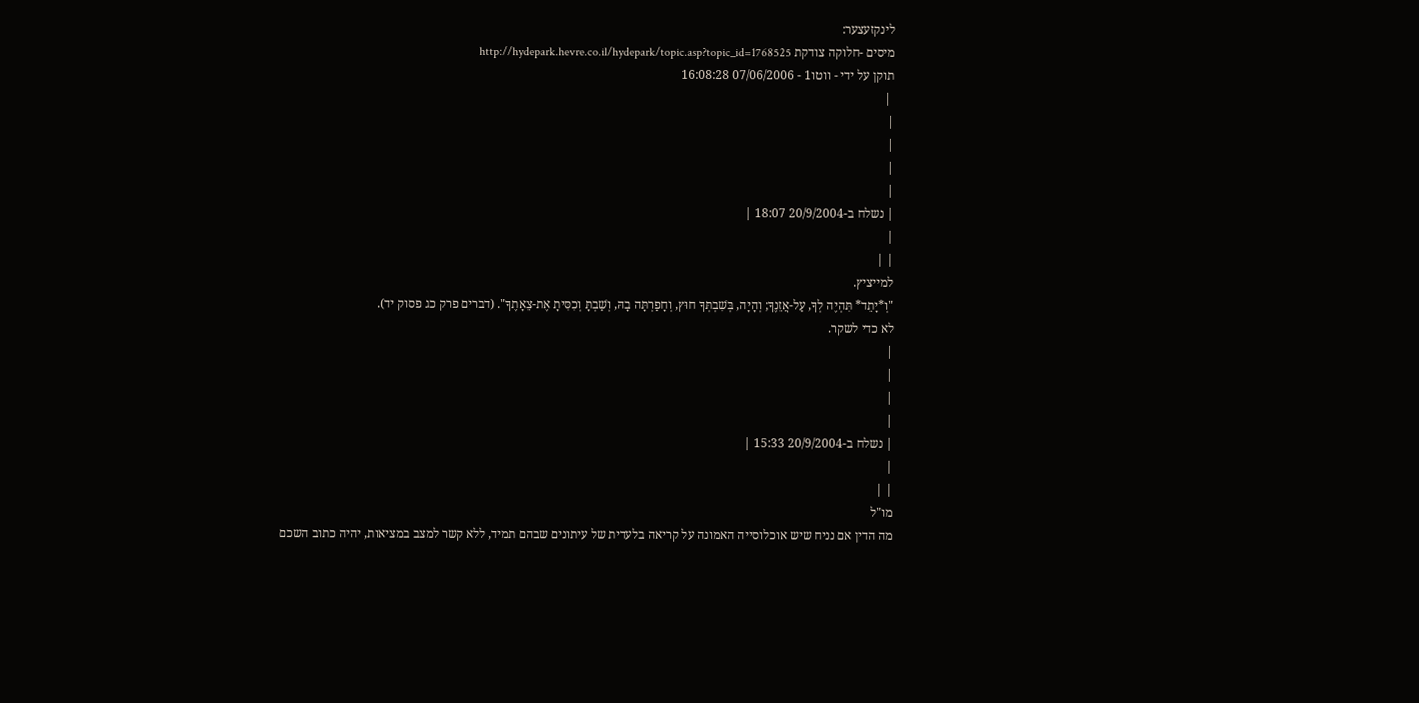לינקזעצער:
מיסים -חלוקה צודקת http://hydepark.hevre.co.il/hydepark/topic.asp?topic_id=1768525
תוקן על ידי - ווטו1 - 07/06/2006 16:08:28
 |
|
|
|
|
| נשלח ב-20/9/2004 18:07 |
|
| |
למייציץ.
"וְ*יָתֵד* תִּהְיֶה לְךָ, עַל-אֲזֵנֶךָ; וְהָיָה, בְּשִׁבְתְּךָ חוּץ, וְחָפַרְתָּה בָהּ, וְשַׁבְתָּ וְכִסִּיתָ אֶת-צֵאָתֶךָ". (דברים פרק כג פסוק יד).
לא כדי לשקר.
|
|
|
|
| נשלח ב-20/9/2004 15:33 |
|
| |
מו"ל
מה הדין אם נניח שיש אוכלוסייה האמונה על קריאה בלעדית של עיתונים שבהם תמיד, ללא קשר למצב במציאות, יהיה כתוב השכם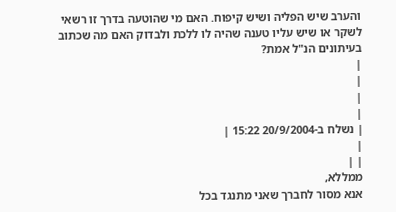והערב שיש הפליה ושיש קיפוח. האם מי שהוטעה בדרך זו רשאי לשקר או שיש עליו טענה שהיה לו ללכת ולבדוק האם מה שכתוב בעיתונים הנ"ל אמת?
|
|
|
|
| נשלח ב-20/9/2004 15:22 |
|
| |
ממללא,
אנא מסור לחברך שאני מתנגד בכל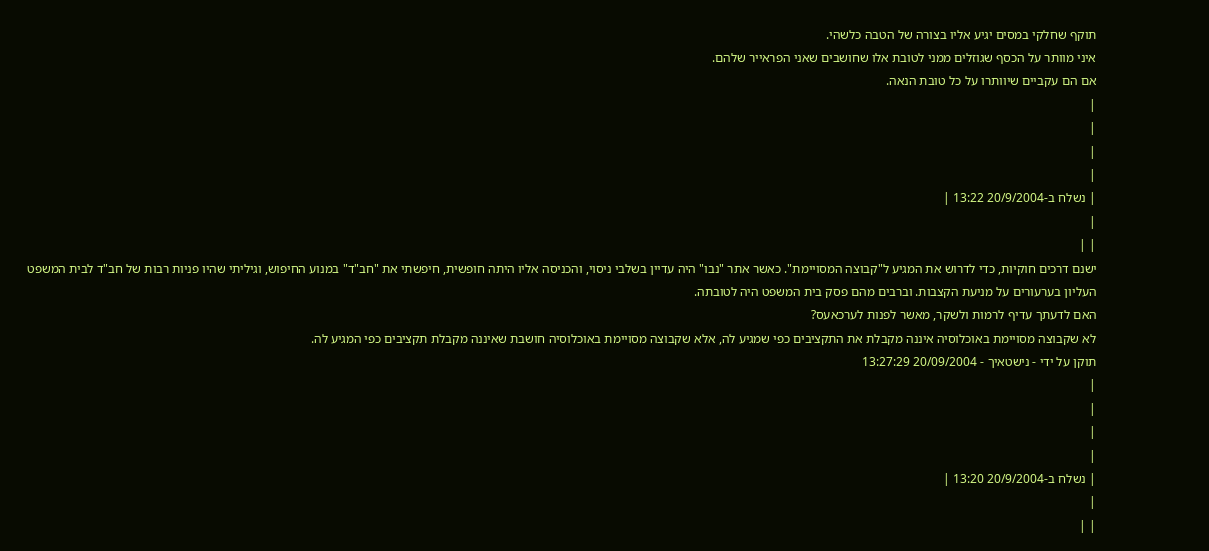תוקף שחלקי במסים יגיע אליו בצורה של הטבה כלשהי.
איני מוותר על הכסף שגוזלים ממני לטובת אלו שחושבים שאני הפראייר שלהם.
אם הם עקביים שיוותרו על כל טובת הנאה.
|
|
|
|
| נשלח ב-20/9/2004 13:22 |
|
| |
ישנם דרכים חוקיות, כדי לדרוש את המגיע ל"קבוצה המסויימת". כאשר אתר "נבו" היה עדיין בשלבי ניסוי, והכניסה אליו היתה חופשית, חיפשתי את "חב"ד" במנוע החיפוש, וגיליתי שהיו פניות רבות של חב"ד לבית המשפט העליון בערעורים על מניעת הקצבות. וברבים מהם פסק בית המשפט היה לטובתה.
האם לדעתך עדיף לרמות ולשקר, מאשר לפנות לערכאעס?
לא שקבוצה מסויימת באוכלוסיה איננה מקבלת את התקציבים כפי שמגיע לה, אלא שקבוצה מסויימת באוכלוסיה חושבת שאיננה מקבלת תקציבים כפי המגיע לה.
תוקן על ידי - נישטאיך - 20/09/2004 13:27:29
|
|
|
|
| נשלח ב-20/9/2004 13:20 |
|
| |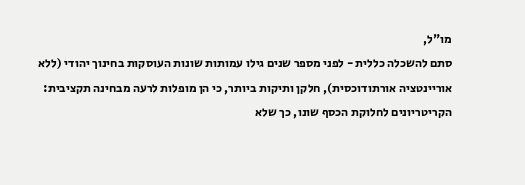מו"ל,
סתם להשכלה כללית - לפני מספר שנים גילו עמותות שונות העוסקות בחינוך יהודי (ללא אוריינטציה אורתודוכסית), חלקן ותיקות ביותר, כי הן מופלות לרעה מבחינה תקציבית: הקריטריונים לחלוקת הכסף שונו, כך שלא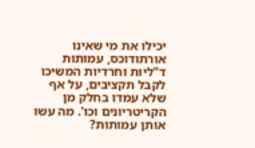יכילו את מי שאינו אורתודוכס, עמותות ד"ליות וחרדיות המשיכו לקבל תקציבים, על אף שלא עמדו בחלק מן הקריטריונים וכו'. מה עשו אותן עמותות?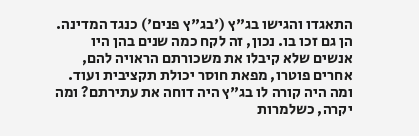התאגדו והגישו בג"ץ ('בג"ץ פנים') כנגד המדינה. הן גם זכו בו. נכון, זה לקח כמה שנים בהן היו אנשים שלא קיבלו את משכורתם הראויה להם, אחרים פוטרו, מפאת חוסר יכולת תקציבית ועוד.
ומה היה קורה לו בג"ץ היה דוחה את עתירתם? ומה יקרה, כשלמרות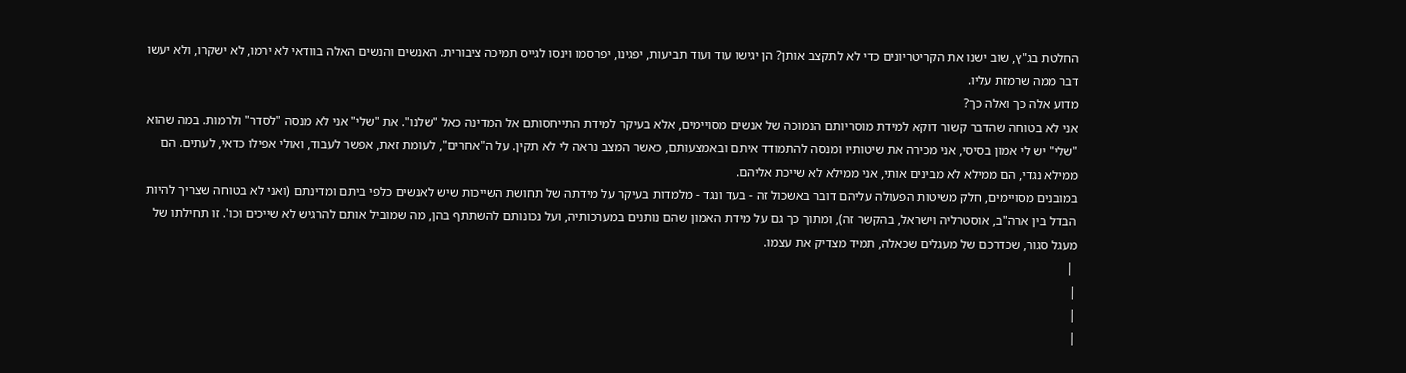החלטת בג"ץ, שוב ישנו את הקריטריונים כדי לא לתקצב אותן? הן יגישו עוד ועוד תביעות, יפגינו, יפרסמו וינסו לגייס תמיכה ציבורית. האנשים והנשים האלה בוודאי לא ירמו, לא ישקרו, ולא יעשו דבר ממה שרמזת עליו.
מדוע אלה כך ואלה כך?
אני לא בטוחה שהדבר קשור דוקא למידת מוסריותם הנמוכה של אנשים מסויימים, אלא בעיקר למידת התייחסותם אל המדינה כאל "שלנו". את "שלי" אני לא מנסה "לסדר" ולרמות. במה שהוא "שלי" יש לי אמון בסיסי, אני מכירה את שיטותיו ומנסה להתמודד איתם ובאמצעותם, כאשר המצב נראה לי לא תקין. על ה"אחרים", לעומת זאת, אפשר לעבוד, ואולי אפילו כדאי, לעתים. הם ממילא נגדי, הם ממילא לא מבינים אותי, אני ממילא לא שייכת אליהם.
במובנים מסויימים, חלק משיטות הפעולה עליהם דובר באשכול זה - בעד ונגד - מלמדות בעיקר על מידתה של תחושת השייכות שיש לאנשים כלפי ביתם ומדינתם (ואני לא בטוחה שצריך להיות הבדל בין ארה"ב, אוסטרליה וישראל, בהקשר זה), ומתוך כך גם על מידת האמון שהם נותנים במערכותיה, ועל נכונותם להשתתף בהן, מה שמוביל אותם להרגיש לא שייכים וכו'. זו תחילתו של מעגל סגור, שכדרכם של מעגלים שכאלה, תמיד מצדיק את עצמו.
 |
|
|
|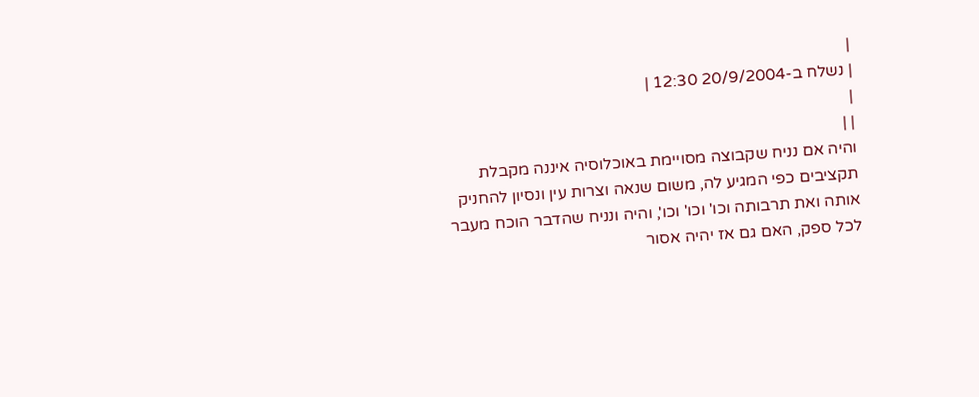|
| נשלח ב-20/9/2004 12:30 |
|
| |
והיה אם נניח שקבוצה מסויימת באוכלוסיה איננה מקבלת תקציבים כפי המגיע לה, משום שנאה וצרות עין ונסיון להחניק אותה ואת תרבותה וכו' וכו' וכו', והיה ונניח שהדבר הוכח מעבר לכל ספק, האם גם אז יהיה אסור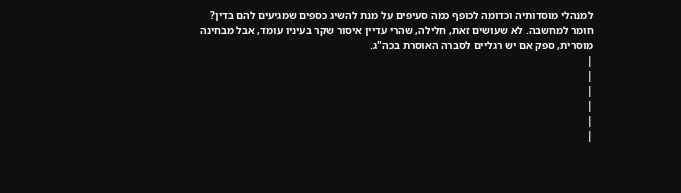למנהלי מוסדותיה וכדומה לכופף כמה סעיפים על מנת להשיג כספים שמגיעים להם בדין?
חומר למחשבה. לא שעושים זאת, חלילה, שהרי עדיין איסור שקר בעיניו עומד, אבל מבחינה מוסרית, ספק אם יש רגליים לסברה האוסרת בכה"ג.
|
|
|
|
|
|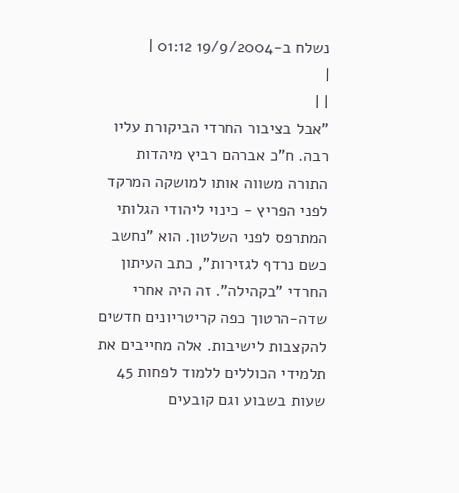נשלח ב-19/9/2004 01:12 |
|
| |
"אבל בציבור החרדי הביקורת עליו רבה. ח"כ אברהם רביץ מיהדות התורה משווה אותו למושקה המרקד לפני הפריץ - כינוי ליהודי הגלותי המתרפס לפני השלטון. הוא "נחשב כשם נרדף לגזירות", כתב העיתון החרדי "בקהילה". זה היה אחרי שדה-הרטוך כפה קריטריונים חדשים להקצבות לישיבות. אלה מחייבים את תלמידי הכוללים ללמוד לפחות 45 שעות בשבוע וגם קובעים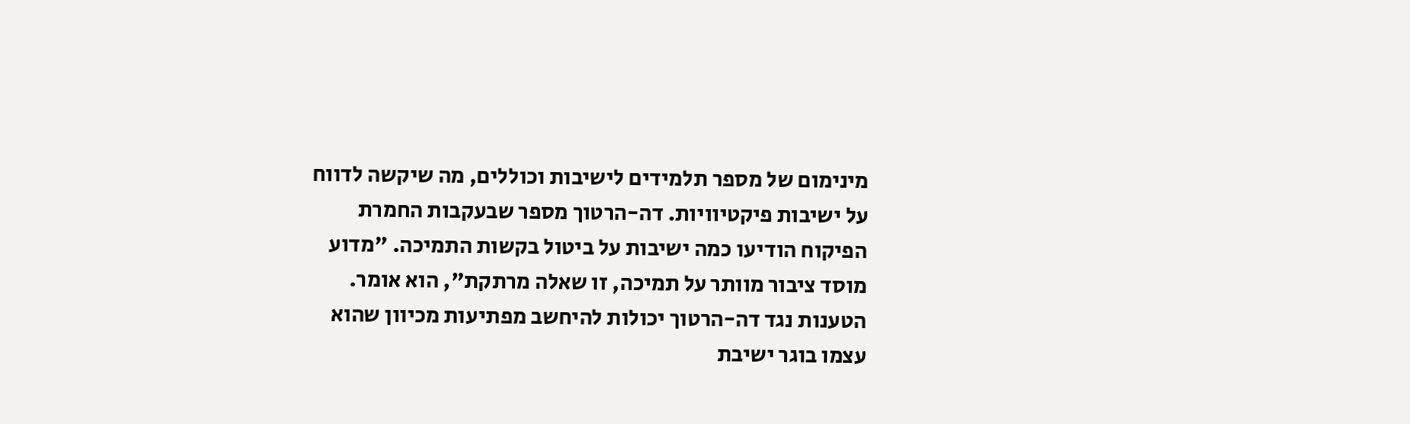מינימום של מספר תלמידים לישיבות וכוללים, מה שיקשה לדווח על ישיבות פיקטיוויות. דה-הרטוך מספר שבעקבות החמרת הפיקוח הודיעו כמה ישיבות על ביטול בקשות התמיכה. "מדוע מוסד ציבור מוותר על תמיכה, זו שאלה מרתקת", הוא אומר.
הטענות נגד דה-הרטוך יכולות להיחשב מפתיעות מכיוון שהוא עצמו בוגר ישיבת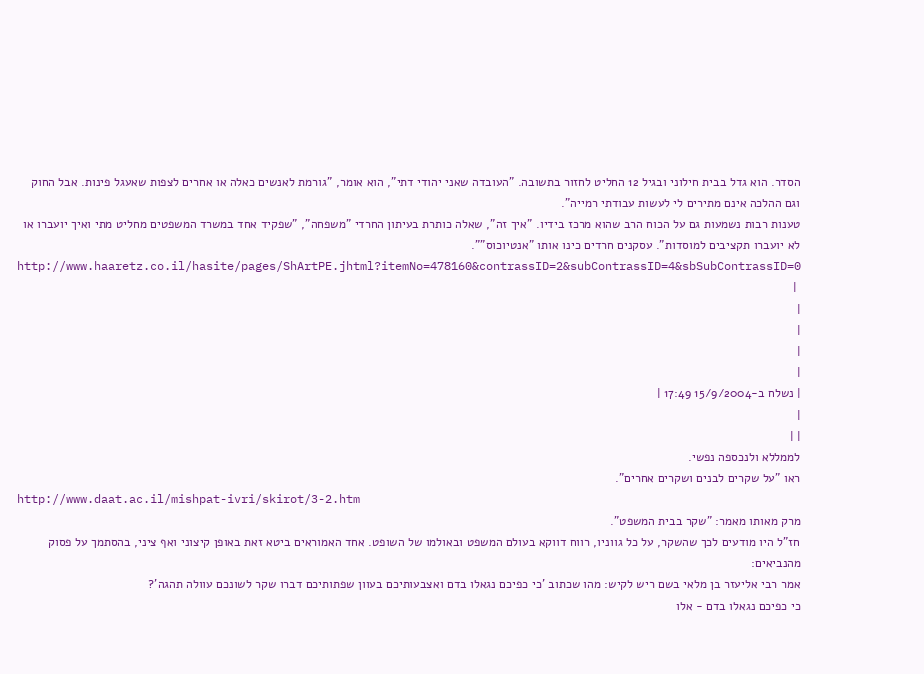הסדר. הוא גדל בבית חילוני ובגיל 12 החליט לחזור בתשובה. "העובדה שאני יהודי דתי", הוא אומר, "גורמת לאנשים כאלה או אחרים לצפות שאעגל פינות. אבל החוק וגם ההלכה אינם מתירים לי לעשות עבודתי רמייה".
טענות רבות נשמעות גם על הכוח הרב שהוא מרכז בידיו. "איך זה", שאלה כותרת בעיתון החרדי "משפחה", "שפקיד אחד במשרד המשפטים מחליט מתי ואיך יועברו או לא יועברו תקציבים למוסדות". עסקנים חרדים כינו אותו "אנטיוכוס"".
http://www.haaretz.co.il/hasite/pages/ShArtPE.jhtml?itemNo=478160&contrassID=2&subContrassID=4&sbSubContrassID=0
 |
|
|
|
|
| נשלח ב-15/9/2004 17:49 |
|
| |
לממללא ולנכספה נפשי.
ראו "על שקרים לבנים ושקרים אחרים".
http://www.daat.ac.il/mishpat-ivri/skirot/3-2.htm
מרק מאותו מאמר: "שקר בבית המשפט".
חז"ל היו מודעים לכך שהשקר, על כל גווניו, רווח דווקא בעולם המשפט ובאולמו של השופט. אחד האמוראים ביטא זאת באופן קיצוני ואף ציני, בהסתמך על פסוק מהנביאים:
אמר רבי אליעזר בן מלאי בשם ריש לקיש: מהו שכתוב 'כי כפיכם נגאלו בדם ואצבעותיכם בעוון שפתותיכם דברו שקר לשונכם עוולה תהגה'?
כי כפיכם נגאלו בדם - אלו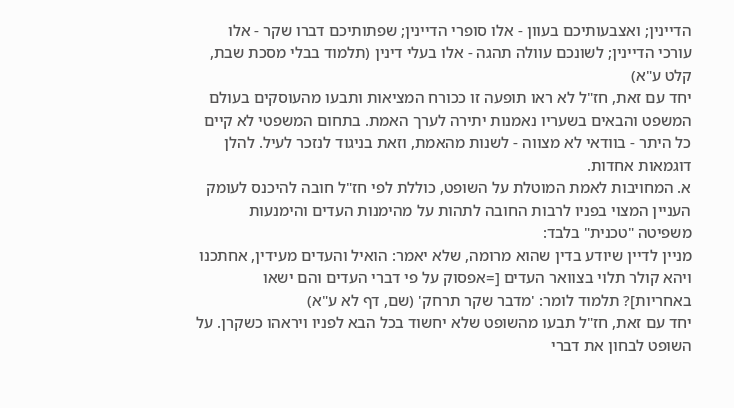הדיינין; ואצבעותיכם בעוון - אלו סופרי הדיינין; שפתותיכם דברו שקר - אלו עורכי הדיינין; לשונכם עוולה תהגה - אלו בעלי דינין (תלמוד בבלי מסכת שבת, קלט ע"א)
יחד עם זאת, חז"ל לא ראו תופעה זו ככורח המציאות ותבעו מהעוסקים בעולם המשפט והבאים בשעריו נאמנות יתירה לערך האמת. בתחום המשפטי לא קיים כל היתר - בוודאי לא מצווה - לשנות מהאמת, וזאת בניגוד לנזכר לעיל. להלן דוגמאות אחדות.
א. המחויבות לאמת המוטלת על השופט, כוללת לפי חז"ל חובה להיכנס לעומק העניין המצוי בפניו לרבות החובה לתהות על מהימנות העדים והימנעות משפיטה "טכנית" בלבד:
מניין לדיין שיודע בדין שהוא מרומה, שלא יאמר: הואיל והעדים מעידין, אחתכנו ויהא קולר תלוי בצוואר העדים [=אפסוק על פי דברי העדים והם ישאו באחריות]? תלמוד לומר: 'מדבר שקר תרחק' (שם, דף לא ע"א)
יחד עם זאת, חז"ל תבעו מהשופט שלא יחשוד בכל הבא לפניו ויראהו כשקרן. על השופט לבחון את דברי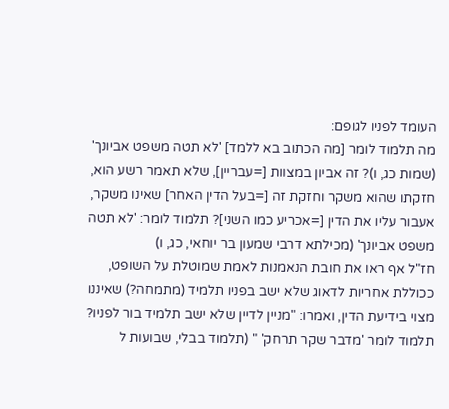העומד לפניו לגופם:
מה תלמוד לומר [מה הכתוב בא ללמד] 'לא תטה משפט אביונך' (שמות כג, ו)? זה אביון במצוות [=עבריין], שלא תאמר רשע הוא, חזקתו שהוא משקר וחזקת זה [=בעל הדין האחר] שאינו משקר, אעבור עליו את הדין [=אכריע כמו השני]? תלמוד לומר: 'לא תטה משפט אביונך' (מכילתא דרבי שמעון בר יוחאי, כג, ו)
חז"ל אף ראו את חובת הנאמנות לאמת שמוטלת על השופט, ככוללת אחריות לדאוג שלא ישב בפניו תלמיד (מתמחה?) שאיננו מצוי בידיעת הדין, ואמרו: "מניין לדיין שלא ישב תלמיד בור לפניו? תלמוד לומר 'מדבר שקר תרחק' " (תלמוד בבלי, שבועות ל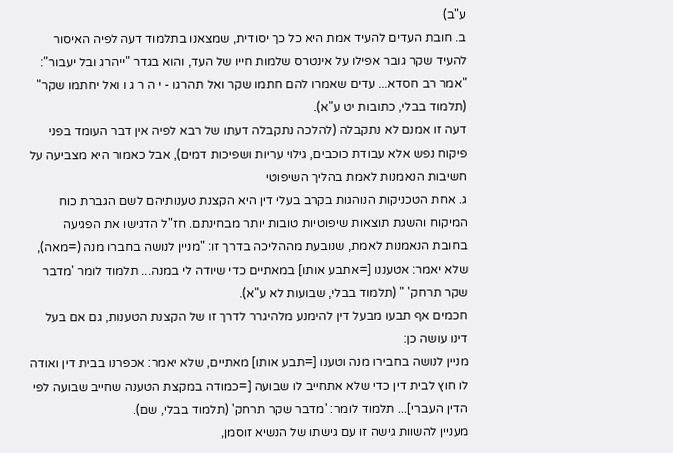ע"ב)
ב. חובת העדים להעיד אמת היא כל כך יסודית, שמצאנו בתלמוד דעה לפיה האיסור להעיד שקר גובר אפילו על אינטרס שלמות חייו של העד, והוא בגדר "ייהרג ובל יעבור": "אמר רב חסדא... עדים שאמרו להם חתמו שקר ואל תהרגו - י ה ר ג ו ואל יחתמו שקר" (תלמוד בבלי, כתובות יט ע"א).
דעה זו אמנם לא נתקבלה (להלכה נתקבלה דעתו של רבא לפיה אין דבר העומד בפני פיקוח נפש אלא עבודת כוכבים, גילוי עריות ושפיכות דמים), אבל כאמור היא מצביעה על חשיבות הנאמנות לאמת בהליך השיפוטי
ג. אחת הטכניקות הנוהגות בקרב בעלי דין היא הקצנת טענותיהם לשם הגברת כוח המיקוח והשגת תוצאות שיפוטיות טובות יותר מבחינתם. חז"ל הדגישו את הפגיעה בחובת הנאמנות לאמת, שנובעת מההליכה בדרך זו: "מניין לנושה בחברו מנה (=מאה), שלא יאמר: אטעננו [=אתבע אותו] במאתיים כדי שיודה לי במנה... תלמוד לומר 'מדבר שקר תרחק' " (תלמוד בבלי, שבועות לא ע"א).
חכמים אף תבעו מבעל דין להימנע מלהיגרר לדרך זו של הקצנת הטענות, גם אם בעל דינו עושה כן:
מניין לנושה בחבירו מנה וטענו [=תבע אותו] מאתיים, שלא יאמר: אכפרנו בבית דין ואודה לו חוץ לבית דין כדי שלא אתחייב לו שבועה [=כמודה במקצת הטענה שחייב שבועה לפי הדין העברי]... תלמוד לומר: 'מדבר שקר תרחק' (תלמוד בבלי, שם).
מעניין להשוות גישה זו עם גישתו של הנשיא זוסמן,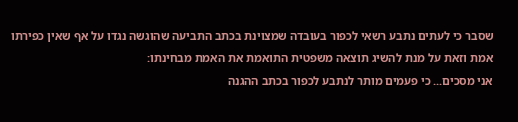שסבר כי לעתים נתבע רשאי לכפור בעובדה שמצוינת בכתב התביעה שהוגשה נגדו על אף שאין כפירתו אמת וזאת על מנת להשיג תוצאה משפטית התואמת את האמת מבחינתו:
אני מסכים... כי פעמים מותר לנתבע לכפור בכתב ההגנה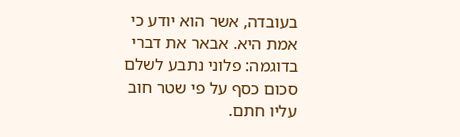בעובדה, אשר הוא יודע כי אמת היא. אבאר את דברי בדוגמה: פלוני נתבע לשלם סכום כסף על פי שטר חוב עליו חתם.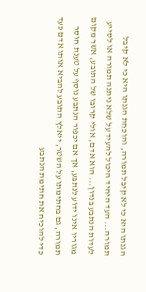הגנתו היא כי לא קיבל תמורה, והוכחת הגנתו היא כי לא קיבל תמורה... העד היחיד היכול להעיד על שלא ניתנה תמורה או לסייע לעדות הנתבע בנדון... הוא אדם, אולי קרובו של התובע, אשר מקום מגוריו אינו ידוע לנתבע, אך אם יכפור הנתבע נוסף על טענת חוסר תמורה, גם בחתימתו על השטר, ייאלץ התובע להביא אותו אדם כעד כדי להוכיח את חתימת הנתבע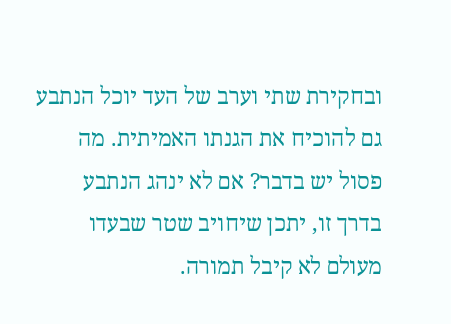ובחקירת שתי וערב של העד יוכל הנתבע גם להוכיח את הגנתו האמיתית. מה פסול יש בדבר? אם לא ינהג הנתבע בדרך זו, יתכן שיחויב שטר שבעדו מעולם לא קיבל תמורה.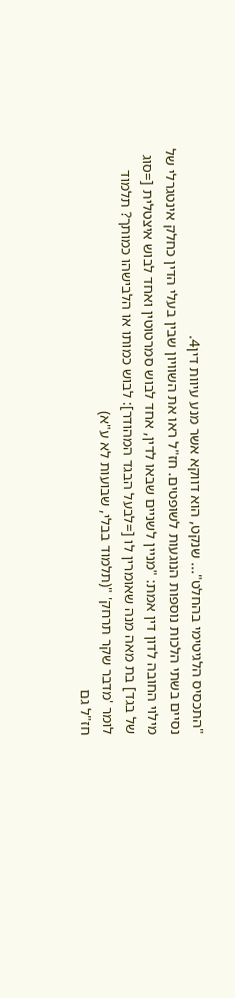"התכסיס הלגיטימי בהחלט"... שנקט, הוא דווקא אשר מנע עיוות דין4.
נסיים בשתי הלכות נוספות הנוגעות לשופטים. חז"ל ראו את השוויון שבין בעלי הדין כחלק אינטגרלי של מילוי החובה לדון דין אמת: "מניין לשניים שבאו לדין, אחד לבוש סמרטוטין ואחד לבוש איצטלית [=סוג של בגד] בת מאה מנה שאומרין לו [=לבעל הבגד המהודר]: לבוש כמותו או הלבישהו כמותך? תלמוד לומר 'מדבר שקר תרחק' "(תלמוד בבלי, שבועות לא ע"א)
חז"ל גם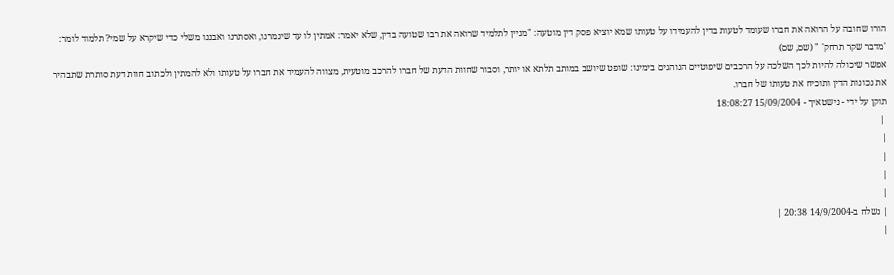הורו שחובה על הרואה את חברו שעומד לטעות בדין להעמידו על טעותו שמא יוציא פסק דין מוטעה: "מניין לתלמיד שרואה את רבו שטועה בדין, שלא יאמר: אמתין לו עד שיגמרנו, ואסתרנו ואבננו משלי כדי שיקרא על שמי? תלמוד לומר: 'מדבר שקר תרחק' " (שם, שם)
אפשר שיכולה להיות לכך השלכה על הרכבים שיפוטיים הנוהגים בימינו: שופט שיושב במותב תלתא או יותר, וסבור שחוות הדעת של חברו להרכב מוטעית, מצווה להעמיד את חברו על טעותו ולא להמתין ולכתוב חוות דעת סותרת שתבהיר את נכונות הדין ותוכיח את טעותו של חברו.
תוקן על ידי - נישטאיך - 15/09/2004 18:08:27
 |
|
|
|
|
| נשלח ב-14/9/2004 20:38 |
|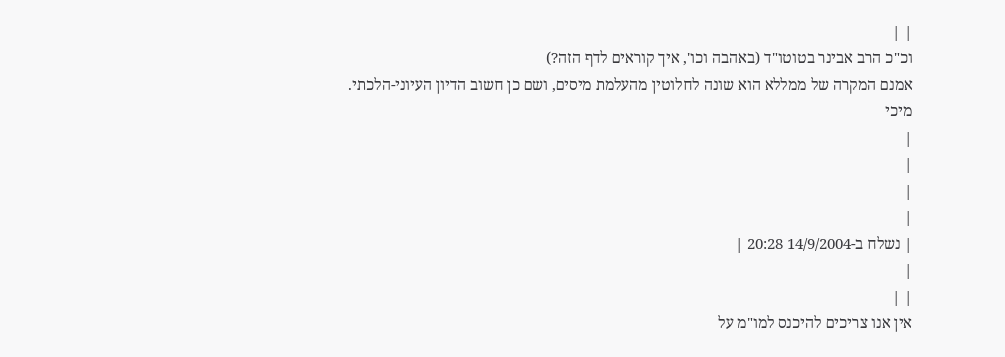| |
וכ"כ הרב אבינר בטוטו"ד (באהבה וכו', איך קוראים לדף הזה?)
אמנם המקרה של ממללא הוא שונה לחלוטין מהעלמת מיסים, ושם כן חשוב הדיון העיוני-הלכתי.
מיכי
|
|
|
|
| נשלח ב-14/9/2004 20:28 |
|
| |
אין אנו צריכים להיכנס למו"מ על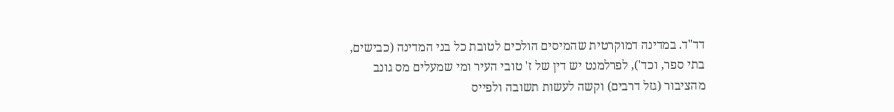דד"ד. במדינה דמוקרטית שהמיסים הולכים לטובת כל בני המדינה (כבישים, בתי ספר, וכד'), לפרלמנט יש דין של ז' טובי העיר ומי שמעלים מס גונב מהציבור (גזל דרבים) וקשה לעשות תשובה ולפייס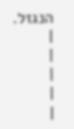הנגזל.
|
|
|
|
|